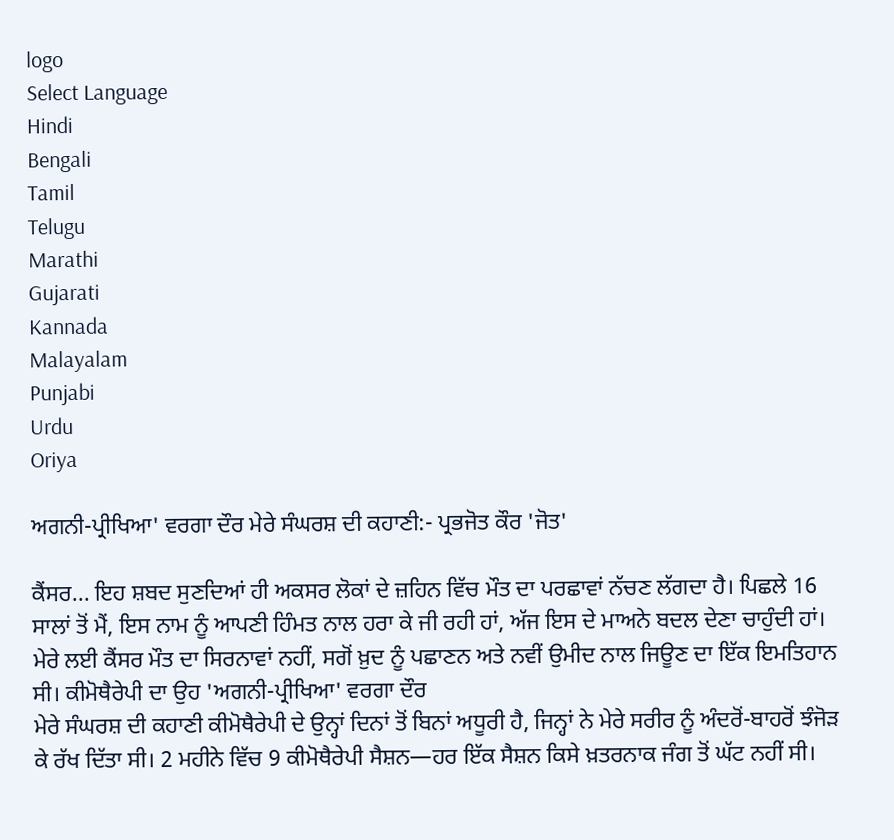logo
Select Language
Hindi
Bengali
Tamil
Telugu
Marathi
Gujarati
Kannada
Malayalam
Punjabi
Urdu
Oriya

ਅਗਨੀ-ਪ੍ਰੀਖਿਆ' ਵਰਗਾ ਦੌਰ ਮੇਰੇ ਸੰਘਰਸ਼ ਦੀ ਕਹਾਣੀ:- ਪ੍ਰਭਜੋਤ ਕੌਰ 'ਜੋਤ'

ਕੈਂਸਰ... ਇਹ ਸ਼ਬਦ ਸੁਣਦਿਆਂ ਹੀ ਅਕਸਰ ਲੋਕਾਂ ਦੇ ਜ਼ਹਿਨ ਵਿੱਚ ਮੌਤ ਦਾ ਪਰਛਾਵਾਂ ਨੱਚਣ ਲੱਗਦਾ ਹੈ। ਪਿਛਲੇ 16 ਸਾਲਾਂ ਤੋਂ ਮੈਂ, ਇਸ ਨਾਮ ਨੂੰ ਆਪਣੀ ਹਿੰਮਤ ਨਾਲ ਹਰਾ ਕੇ ਜੀ ਰਹੀ ਹਾਂ, ਅੱਜ ਇਸ ਦੇ ਮਾਅਨੇ ਬਦਲ ਦੇਣਾ ਚਾਹੁੰਦੀ ਹਾਂ। ਮੇਰੇ ਲਈ ਕੈਂਸਰ ਮੌਤ ਦਾ ਸਿਰਨਾਵਾਂ ਨਹੀਂ, ਸਗੋਂ ਖ਼ੁਦ ਨੂੰ ਪਛਾਣਨ ਅਤੇ ਨਵੀਂ ਉਮੀਦ ਨਾਲ ਜਿਊਣ ਦਾ ਇੱਕ ਇਮਤਿਹਾਨ ਸੀ। ਕੀਮੋਥੈਰੇਪੀ ਦਾ ਉਹ 'ਅਗਨੀ-ਪ੍ਰੀਖਿਆ' ਵਰਗਾ ਦੌਰ
ਮੇਰੇ ਸੰਘਰਸ਼ ਦੀ ਕਹਾਣੀ ਕੀਮੋਥੈਰੇਪੀ ਦੇ ਉਨ੍ਹਾਂ ਦਿਨਾਂ ਤੋਂ ਬਿਨਾਂ ਅਧੂਰੀ ਹੈ, ਜਿਨ੍ਹਾਂ ਨੇ ਮੇਰੇ ਸਰੀਰ ਨੂੰ ਅੰਦਰੋਂ-ਬਾਹਰੋਂ ਝੰਜੋੜ ਕੇ ਰੱਖ ਦਿੱਤਾ ਸੀ। 2 ਮਹੀਨੇ ਵਿੱਚ 9 ਕੀਮੋਥੈਰੇਪੀ ਸੈਸ਼ਨ—ਹਰ ਇੱਕ ਸੈਸ਼ਨ ਕਿਸੇ ਖ਼ਤਰਨਾਕ ਜੰਗ ਤੋਂ ਘੱਟ ਨਹੀਂ ਸੀ।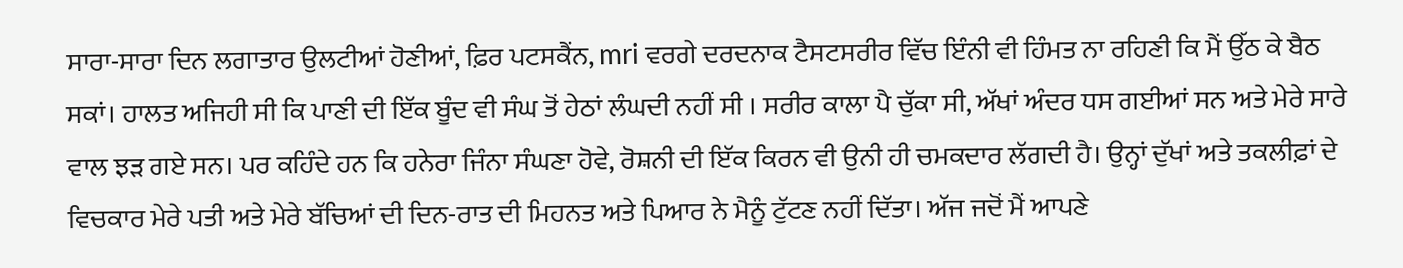ਸਾਰਾ-ਸਾਰਾ ਦਿਨ ਲਗਾਤਾਰ ਉਲਟੀਆਂ ਹੋਣੀਆਂ, ਫ਼ਿਰ ਪਟਸਕੈਂਨ, mri ਵਰਗੇ ਦਰਦਨਾਕ ਟੈਸਟਸਰੀਰ ਵਿੱਚ ਇੰਨੀ ਵੀ ਹਿੰਮਤ ਨਾ ਰਹਿਣੀ ਕਿ ਮੈਂ ਉੱਠ ਕੇ ਬੈਠ ਸਕਾਂ। ਹਾਲਤ ਅਜਿਹੀ ਸੀ ਕਿ ਪਾਣੀ ਦੀ ਇੱਕ ਬੂੰਦ ਵੀ ਸੰਘ ਤੋਂ ਹੇਠਾਂ ਲੰਘਦੀ ਨਹੀਂ ਸੀ । ਸਰੀਰ ਕਾਲਾ ਪੈ ਚੁੱਕਾ ਸੀ, ਅੱਖਾਂ ਅੰਦਰ ਧਸ ਗਈਆਂ ਸਨ ਅਤੇ ਮੇਰੇ ਸਾਰੇ ਵਾਲ ਝੜ ਗਏ ਸਨ। ਪਰ ਕਹਿੰਦੇ ਹਨ ਕਿ ਹਨੇਰਾ ਜਿੰਨਾ ਸੰਘਣਾ ਹੋਵੇ, ਰੋਸ਼ਨੀ ਦੀ ਇੱਕ ਕਿਰਨ ਵੀ ਉਨੀ ਹੀ ਚਮਕਦਾਰ ਲੱਗਦੀ ਹੈ। ਉਨ੍ਹਾਂ ਦੁੱਖਾਂ ਅਤੇ ਤਕਲੀਫ਼ਾਂ ਦੇ ਵਿਚਕਾਰ ਮੇਰੇ ਪਤੀ ਅਤੇ ਮੇਰੇ ਬੱਚਿਆਂ ਦੀ ਦਿਨ-ਰਾਤ ਦੀ ਮਿਹਨਤ ਅਤੇ ਪਿਆਰ ਨੇ ਮੈਨੂੰ ਟੁੱਟਣ ਨਹੀਂ ਦਿੱਤਾ। ਅੱਜ ਜਦੋਂ ਮੈਂ ਆਪਣੇ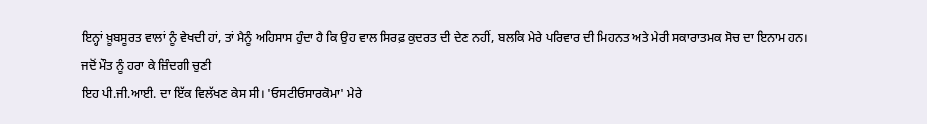ਇਨ੍ਹਾਂ ਖ਼ੂਬਸੂਰਤ ਵਾਲਾਂ ਨੂੰ ਵੇਖਦੀ ਹਾਂ, ਤਾਂ ਮੈਨੂੰ ਅਹਿਸਾਸ ਹੁੰਦਾ ਹੈ ਕਿ ਉਹ ਵਾਲ ਸਿਰਫ਼ ਕੁਦਰਤ ਦੀ ਦੇਣ ਨਹੀਂ, ਬਲਕਿ ਮੇਰੇ ਪਰਿਵਾਰ ਦੀ ਮਿਹਨਤ ਅਤੇ ਮੇਰੀ ਸਕਾਰਾਤਮਕ ਸੋਚ ਦਾ ਇਨਾਮ ਹਨ।
ਜਦੋਂ ਮੌਤ ਨੂੰ ਹਰਾ ਕੇ ਜ਼ਿੰਦਗੀ ਚੁਣੀ
ਇਹ ਪੀ.ਜੀ.ਆਈ. ਦਾ ਇੱਕ ਵਿਲੱਖਣ ਕੇਸ ਸੀ। 'ਓਸਟੀਓਸਾਰਕੋਮਾ' ਮੇਰੇ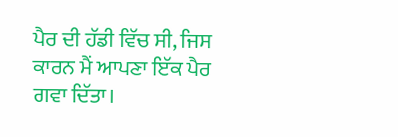ਪੈਰ ਦੀ ਹੱਡੀ ਵਿੱਚ ਸੀ, ਜਿਸ ਕਾਰਨ ਮੈਂ ਆਪਣਾ ਇੱਕ ਪੈਰ ਗਵਾ ਦਿੱਤਾ।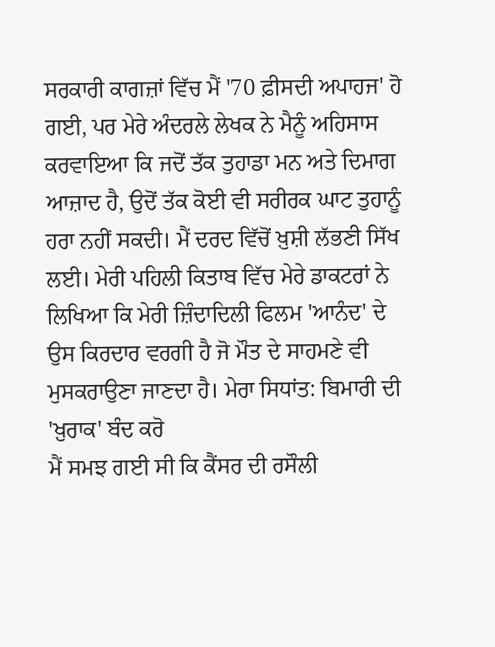ਸਰਕਾਰੀ ਕਾਗਜ਼ਾਂ ਵਿੱਚ ਮੈਂ '70 ਫ਼ੀਸਦੀ ਅਪਾਹਜ' ਹੋ ਗਈ, ਪਰ ਮੇਰੇ ਅੰਦਰਲੇ ਲੇਖਕ ਨੇ ਮੈਨੂੰ ਅਹਿਸਾਸ ਕਰਵਾਇਆ ਕਿ ਜਦੋਂ ਤੱਕ ਤੁਹਾਡਾ ਮਨ ਅਤੇ ਦਿਮਾਗ ਆਜ਼ਾਦ ਹੈ, ਉਦੋਂ ਤੱਕ ਕੋਈ ਵੀ ਸਰੀਰਕ ਘਾਟ ਤੁਹਾਨੂੰ ਹਰਾ ਨਹੀਂ ਸਕਦੀ। ਮੈਂ ਦਰਦ ਵਿੱਚੋਂ ਖ਼ੁਸ਼ੀ ਲੱਭਣੀ ਸਿੱਖ ਲਈ। ਮੇਰੀ ਪਹਿਲੀ ਕਿਤਾਬ ਵਿੱਚ ਮੇਰੇ ਡਾਕਟਰਾਂ ਨੇ ਲਿਖਿਆ ਕਿ ਮੇਰੀ ਜ਼ਿੰਦਾਦਿਲੀ ਫਿਲਮ 'ਆਨੰਦ' ਦੇ ਉਸ ਕਿਰਦਾਰ ਵਰਗੀ ਹੈ ਜੋ ਮੌਤ ਦੇ ਸਾਹਮਣੇ ਵੀ ਮੁਸਕਰਾਉਣਾ ਜਾਣਦਾ ਹੈ। ਮੇਰਾ ਸਿਧਾਂਤ: ਬਿਮਾਰੀ ਦੀ 'ਖ਼ੁਰਾਕ' ਬੰਦ ਕਰੋ
ਮੈਂ ਸਮਝ ਗਈ ਸੀ ਕਿ ਕੈਂਸਰ ਦੀ ਰਸੌਲੀ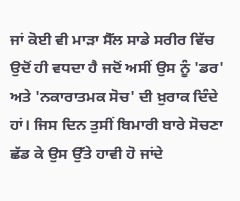ਜਾਂ ਕੋਈ ਵੀ ਮਾੜਾ ਸੈੱਲ ਸਾਡੇ ਸਰੀਰ ਵਿੱਚ ਉਦੋਂ ਹੀ ਵਧਦਾ ਹੈ ਜਦੋਂ ਅਸੀਂ ਉਸ ਨੂੰ 'ਡਰ' ਅਤੇ 'ਨਕਾਰਾਤਮਕ ਸੋਚ' ਦੀ ਖ਼ੁਰਾਕ ਦਿੰਦੇ ਹਾਂ। ਜਿਸ ਦਿਨ ਤੁਸੀਂ ਬਿਮਾਰੀ ਬਾਰੇ ਸੋਚਣਾ ਛੱਡ ਕੇ ਉਸ ਉੱਤੇ ਹਾਵੀ ਹੋ ਜਾਂਦੇ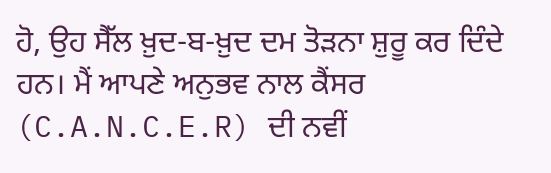ਹੋ, ਉਹ ਸੈੱਲ ਖ਼ੁਦ-ਬ-ਖ਼ੁਦ ਦਮ ਤੋੜਨਾ ਸ਼ੁਰੂ ਕਰ ਦਿੰਦੇ ਹਨ। ਮੈਂ ਆਪਣੇ ਅਨੁਭਵ ਨਾਲ ਕੈਂਸਰ (C.A.N.C.E.R) ਦੀ ਨਵੀਂ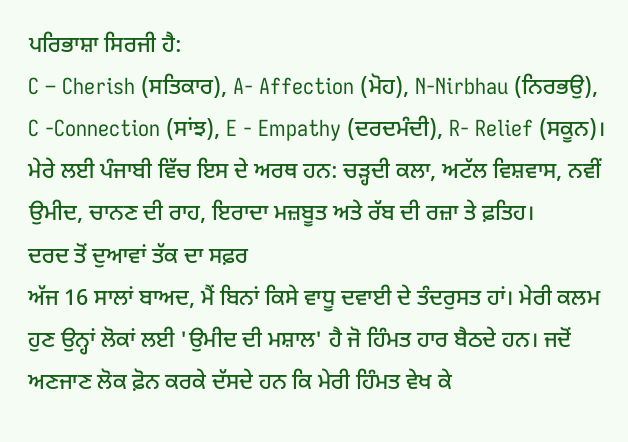ਪਰਿਭਾਸ਼ਾ ਸਿਰਜੀ ਹੈ:
C – Cherish (ਸਤਿਕਾਰ), A- Affection (ਮੋਹ), N-Nirbhau (ਨਿਰਭਉ), C -Connection (ਸਾਂਝ), E - Empathy (ਦਰਦਮੰਦੀ), R- Relief (ਸਕੂਨ)। ਮੇਰੇ ਲਈ ਪੰਜਾਬੀ ਵਿੱਚ ਇਸ ਦੇ ਅਰਥ ਹਨ: ਚੜ੍ਹਦੀ ਕਲਾ, ਅਟੱਲ ਵਿਸ਼ਵਾਸ, ਨਵੀਂ ਉਮੀਦ, ਚਾਨਣ ਦੀ ਰਾਹ, ਇਰਾਦਾ ਮਜ਼ਬੂਤ ਅਤੇ ਰੱਬ ਦੀ ਰਜ਼ਾ ਤੇ ਫ਼ਤਿਹ।
ਦਰਦ ਤੋਂ ਦੁਆਵਾਂ ਤੱਕ ਦਾ ਸਫ਼ਰ
ਅੱਜ 16 ਸਾਲਾਂ ਬਾਅਦ, ਮੈਂ ਬਿਨਾਂ ਕਿਸੇ ਵਾਧੂ ਦਵਾਈ ਦੇ ਤੰਦਰੁਸਤ ਹਾਂ। ਮੇਰੀ ਕਲਮ ਹੁਣ ਉਨ੍ਹਾਂ ਲੋਕਾਂ ਲਈ 'ਉਮੀਦ ਦੀ ਮਸ਼ਾਲ' ਹੈ ਜੋ ਹਿੰਮਤ ਹਾਰ ਬੈਠਦੇ ਹਨ। ਜਦੋਂ ਅਣਜਾਣ ਲੋਕ ਫ਼ੋਨ ਕਰਕੇ ਦੱਸਦੇ ਹਨ ਕਿ ਮੇਰੀ ਹਿੰਮਤ ਵੇਖ ਕੇ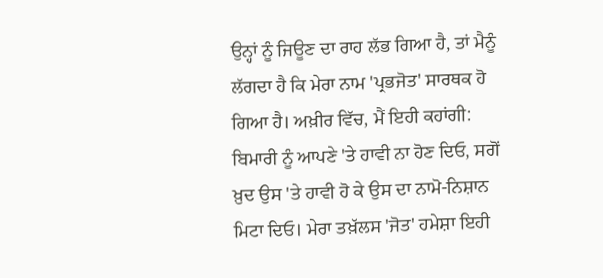ਉਨ੍ਹਾਂ ਨੂੰ ਜਿਊਣ ਦਾ ਰਾਹ ਲੱਭ ਗਿਆ ਹੈ, ਤਾਂ ਮੈਨੂੰ ਲੱਗਦਾ ਹੈ ਕਿ ਮੇਰਾ ਨਾਮ 'ਪ੍ਰਭਜੋਤ' ਸਾਰਥਕ ਹੋ ਗਿਆ ਹੈ। ਅਖ਼ੀਰ ਵਿੱਚ, ਮੈਂ ਇਹੀ ਕਹਾਂਗੀ: ਬਿਮਾਰੀ ਨੂੰ ਆਪਣੇ 'ਤੇ ਹਾਵੀ ਨਾ ਹੋਣ ਦਿਓ, ਸਗੋਂ ਖ਼ੁਦ ਉਸ 'ਤੇ ਹਾਵੀ ਹੋ ਕੇ ਉਸ ਦਾ ਨਾਮੋ-ਨਿਸ਼ਾਨ ਮਿਟਾ ਦਿਓ। ਮੇਰਾ ਤਖ਼ੱਲਸ 'ਜੋਤ' ਹਮੇਸ਼ਾ ਇਹੀ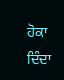ਹੋਕਾ ਦਿੰਦਾ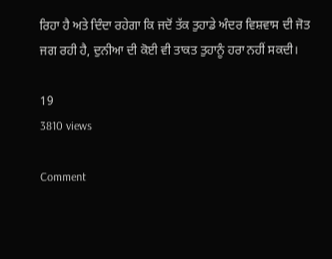ਰਿਹਾ ਹੈ ਅਤੇ ਦਿੰਦਾ ਰਹੇਗਾ ਕਿ ਜਦੋਂ ਤੱਕ ਤੁਹਾਡੇ ਅੰਦਰ ਵਿਸ਼ਵਾਸ ਦੀ ਜੋਤ ਜਗ ਰਹੀ ਹੈ, ਦੁਨੀਆ ਦੀ ਕੋਈ ਵੀ ਤਾਕਤ ਤੁਹਾਨੂੰ ਹਰਾ ਨਹੀਂ ਸਕਦੀ।

19
3810 views

Comment